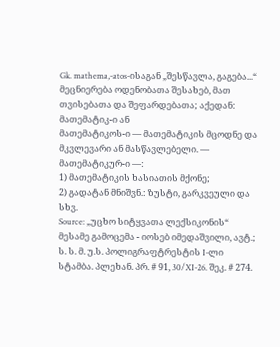Gk. mathema,-atos-ისაგან „შესწავლა, გაგება...“ მეცნიერება ოდენობათა შესახებ, მათ თვისებათა და შეფარდებათა; აქედან:
მათემატიკ-ი ან
მათემატიკოს-ი — მათემატიკის მცოდნე და მკვლევარი ან მასწავლებელი. —
მათემატიკურ-ი —:
1) მათემატიკის ხასიათის მქონე;
2) გადატან მნიშვნ.: ზუსტი, გარკვეული და სხვ.
Source: „უცხო სიტყვათა ლექსიკონის“ მესამე გამოცემა - იოსებ იმედაშვილი, ავტ.; ს. ს. მ. უ.ს. პოლიგრაფტრესტის I-ლი სტამბა. პლეხან. პრ. # 91, 30/XI-26. შეკ. # 274.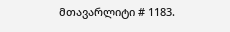მთავარლიტი # 1183.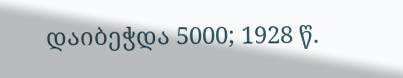დაიბეჭდა 5000; 1928 წ.